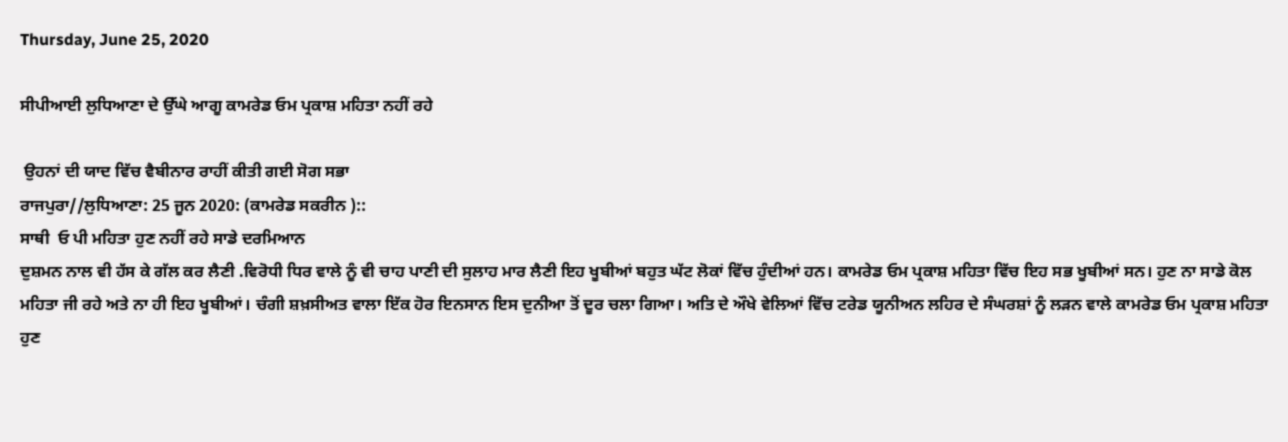Thursday, June 25, 2020

ਸੀਪੀਆਈ ਲੁਧਿਆਣਾ ਦੇ ਉੱਘੇ ਆਗੂ ਕਾਮਰੇਡ ਓਮ ਪ੍ਰਕਾਸ਼ ਮਹਿਤਾ ਨਹੀਂ ਰਹੇ

 ਉਹਨਾਂ ਦੀ ਯਾਦ ਵਿੱਚ ਵੈਬੀਨਾਰ ਰਾਹੀਂ ਕੀਤੀ ਗਈ ਸੋਗ ਸਭਾ
ਰਾਜਪੁਰਾ//ਲੁਧਿਆਣਾ: 25 ਜੂਨ 2020: (ਕਾਮਰੇਡ ਸਕਰੀਨ )::
ਸਾਥੀ  ਓ ਪੀ ਮਹਿਤਾ ਹੁਣ ਨਹੀਂ ਰਹੇ ਸਾਡੇ ਦਰਮਿਆਨ
ਦੁਸ਼ਮਨ ਨਾਲ ਵੀ ਹੱਸ ਕੇ ਗੱਲ ਕਰ ਲੈਣੀ .ਵਿਰੋਧੀ ਧਿਰ ਵਾਲੇ ਨੂੰ ਵੀ ਚਾਹ ਪਾਣੀ ਦੀ ਸੁਲਾਹ ਮਾਰ ਲੈਣੀ ਇਹ ਖੂਬੀਆਂ ਬਹੁਤ ਘੱਟ ਲੋਕਾਂ ਵਿੱਚ ਹੁੰਦੀਆਂ ਹਨ। ਕਾਮਰੇਡ ਓਮ ਪ੍ਰਕਾਸ਼ ਮਹਿਤਾ ਵਿੱਚ ਇਹ ਸਭ ਖੂਬੀਆਂ ਸਨ। ਹੁਣ ਨਾ ਸਾਡੇ ਕੋਲ ਮਹਿਤਾ ਜੀ ਰਹੇ ਅਤੇ ਨਾ ਹੀ ਇਹ ਖੂਬੀਆਂ। ਚੰਗੀ ਸ਼ਖ਼ਸੀਅਤ ਵਾਲਾ ਇੱਕ ਹੋਰ ਇਨਸਾਨ ਇਸ ਦੁਨੀਆ ਤੋਂ ਦੂਰ ਚਲਾ ਗਿਆ। ਅਤਿ ਦੇ ਔਖੇ ਵੇਲਿਆਂ ਵਿੱਚ ਟਰੇਡ ਯੂਨੀਅਨ ਲਹਿਰ ਦੇ ਸੰਘਰਸ਼ਾਂ ਨੂੰ ਲੜਨ ਵਾਲੇ ਕਾਮਰੇਡ ਓਮ ਪ੍ਰਕਾਸ਼ ਮਹਿਤਾ ਹੁਣ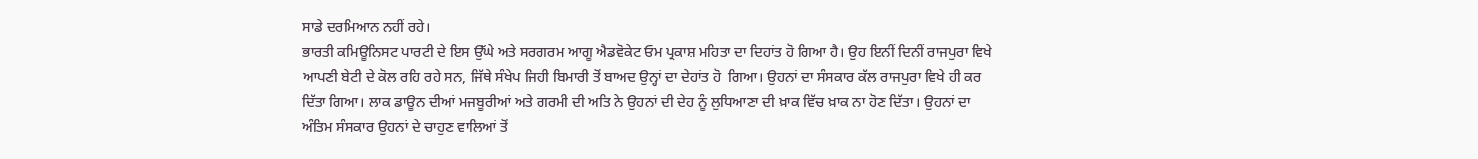ਸਾਡੇ ਦਰਮਿਆਨ ਨਹੀਂ ਰਹੇ।
ਭਾਰਤੀ ਕਮਿਊਨਿਸਟ ਪਾਰਟੀ ਦੇ ਇਸ ਉੱਘੇ ਅਤੇ ਸਰਗਰਮ ਆਗੂ ਐਡਵੋਕੇਟ ਓਮ ਪ੍ਰਕਾਸ਼ ਮਹਿਤਾ ਦਾ ਦਿਹਾਂਤ ਹੋ ਗਿਆ ਹੈ। ਉਹ ਇਨੀਂ ਦਿਨੀਂ ਰਾਜਪੁਰਾ ਵਿਖੇ ਆਪਣੀ ਬੇਟੀ ਦੇ ਕੋਲ ਰਹਿ ਰਹੇ ਸਨ, ਜਿੱਥੇ ਸੰਖੇਪ ਜਿਹੀ ਬਿਮਾਰੀ ਤੋਂ ਬਾਅਦ ਉਨ੍ਹਾਂ ਦਾ ਦੇਹਾਂਤ ਹੋ  ਗਿਆ। ਉਹਨਾਂ ਦਾ ਸੰਸਕਾਰ ਕੱਲ ਰਾਜਪੁਰਾ ਵਿਖੇ ਹੀ ਕਰ ਦਿੱਤਾ ਗਿਆ। ਲਾਕ ਡਾਊਨ ਦੀਆਂ ਮਜਬੂਰੀਆਂ ਅਤੇ ਗਰਮੀ ਦੀ ਅਤਿ ਨੇ ਉਹਨਾਂ ਦੀ ਦੇਹ ਨੂੰ ਲੁਧਿਆਣਾ ਦੀ ਖ਼ਾਕ ਵਿੱਚ ਖ਼ਾਕ ਨਾ ਹੋਣ ਦਿੱਤਾ। ਉਹਨਾਂ ਦਾ ਅੰਤਿਮ ਸੰਸਕਾਰ ਉਹਨਾਂ ਦੇ ਚਾਹੁਣ ਵਾਲਿਆਂ ਤੋਂ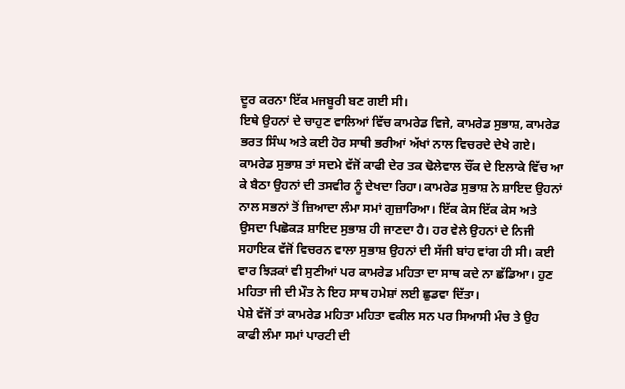ਦੂਰ ਕਰਨਾ ਇੱਕ ਮਜਬੂਰੀ ਬਣ ਗਈ ਸੀ।
ਇਥੇ ਉਹਨਾਂ ਦੇ ਚਾਹੁਣ ਵਾਲਿਆਂ ਵਿੱਚ ਕਾਮਰੇਡ ਵਿਜੇ, ਕਾਮਰੇਡ ਸੁਭਾਸ਼, ਕਾਮਰੇਡ ਭਰਤ ਸਿੰਘ ਅਤੇ ਕਈ ਹੋਰ ਸਾਥੀ ਭਰੀਆਂ ਅੱਖਾਂ ਨਾਲ ਵਿਚਰਦੇ ਦੇਖੇ ਗਏ। ਕਾਮਰੇਡ ਸੁਭਾਸ਼ ਤਾਂ ਸਦਮੇ ਵੱਜੋਂ ਕਾਫੀ ਦੇਰ ਤਕ ਢੋਲੇਵਾਲ ਚੌਂਕ ਦੇ ਇਲਾਕੇ ਵਿੱਚ ਆ ਕੇ ਬੈਠਾ ਉਹਨਾਂ ਦੀ ਤਸਵੀਰ ਨੂੰ ਦੇਖਦਾ ਰਿਹਾ। ਕਾਮਰੇਡ ਸੁਭਾਸ਼ ਨੇ ਸ਼ਾਇਦ ਉਹਨਾਂ ਨਾਲ ਸਭਨਾਂ ਤੋਂ ਜ਼ਿਆਦਾ ਲੰਮਾ ਸਮਾਂ ਗੁਜ਼ਾਰਿਆ। ਇੱਕ ਕੇਸ ਇੱਕ ਕੇਸ ਅਤੇ ਉਸਦਾ ਪਿਛੋਕੜ ਸ਼ਾਇਦ ਸੁਭਾਸ਼ ਹੀ ਜਾਣਦਾ ਹੈ। ਹਰ ਵੇਲੇ ਉਹਨਾਂ ਦੇ ਨਿਜੀ ਸਹਾਇਕ ਵੱਜੋਂ ਵਿਚਰਨ ਵਾਲਾ ਸੁਭਾਸ਼ ਉਹਨਾਂ ਦੀ ਸੱਜੀ ਬਾਂਹ ਵਾਂਗ ਹੀ ਸੀ। ਕਈ ਵਾਰ ਝਿੜਕਾਂ ਵੀ ਸੁਣੀਆਂ ਪਰ ਕਾਮਰੇਡ ਮਹਿਤਾ ਦਾ ਸਾਥ ਕਦੇ ਨਾ ਛੱਡਿਆ। ਹੁਣ ਮਹਿਤਾ ਜੀ ਦੀ ਮੌਤ ਨੇ ਇਹ ਸਾਥ ਹਮੇਸ਼ਾਂ ਲਈ ਛੁਡਵਾ ਦਿੱਤਾ।
ਪੇਸ਼ੇ ਵੱਜੋਂ ਤਾਂ ਕਾਮਰੇਡ ਮਹਿਤਾ ਮਹਿਤਾ ਵਕੀਲ ਸਨ ਪਰ ਸਿਆਸੀ ਮੰਚ ਤੇ ਉਹ ਕਾਫੀ ਲੰਮਾ ਸਮਾਂ ਪਾਰਟੀ ਦੀ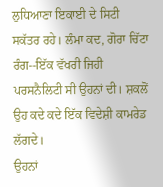ਲੁਧਿਆਣਾ ਇਕਾਈ ਦੇ ਸਿਟੀ ਸਕੱਤਰ ਰਹੇ। ਲੰਮਾ ਕਦ, ਗੋਰਾ ਚਿੱਟਾ ਰੰਗ--ਇੱਕ ਵੱਖਰੀ ਜਿਹੀ ਪਰਸਨੈਲਿਟੀ ਸੀ ਉਹਨਾਂ ਦੀ। ਸ਼ਕਲੋਂ ਉਹ ਕਦੇ ਕਦੇ ਇੱਕ ਵਿਦੇਸ਼ੀ ਕਾਮਰੇਡ ਲੱਗਦੇ।
ਉਹਨਾਂ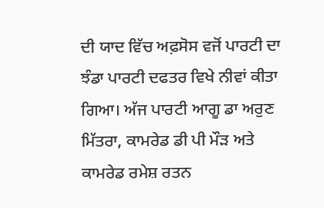ਦੀ ਯਾਦ ਵਿੱਚ ਅਫ਼ਸੋਸ ਵਜੋਂ ਪਾਰਟੀ ਦਾ ਝੰਡਾ ਪਾਰਟੀ ਦਫਤਰ ਵਿਖੇ ਨੀਵਾਂ ਕੀਤਾ ਗਿਆ। ਅੱਜ ਪਾਰਟੀ ਆਗੂ ਡਾ ਅਰੁਣ ਮਿੱਤਰਾ, ਕਾਮਰੇਡ ਡੀ ਪੀ ਮੌੜ ਅਤੇ ਕਾਮਰੇਡ ਰਮੇਸ਼ ਰਤਨ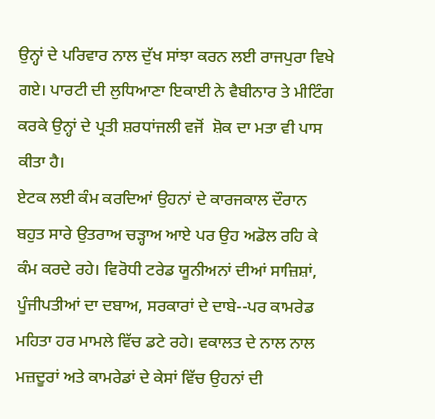ਉਨ੍ਹਾਂ ਦੇ ਪਰਿਵਾਰ ਨਾਲ ਦੁੱਖ ਸਾਂਝਾ ਕਰਨ ਲਈ ਰਾਜਪੁਰਾ ਵਿਖੇ ਗਏ। ਪਾਰਟੀ ਦੀ ਲੁਧਿਆਣਾ ਇਕਾਈ ਨੇ ਵੈਬੀਨਾਰ ਤੇ ਮੀਟਿੰਗ ਕਰਕੇ ਉਨ੍ਹਾਂ ਦੇ ਪ੍ਰਤੀ ਸ਼ਰਧਾਂਜਲੀ ਵਜੋਂ  ਸ਼ੋਕ ਦਾ ਮਤਾ ਵੀ ਪਾਸ ਕੀਤਾ ਹੈ।
ਏਟਕ ਲਈ ਕੰਮ ਕਰਦਿਆਂ ਉਹਨਾਂ ਦੇ ਕਾਰਜਕਾਲ ਦੌਰਾਨ ਬਹੁਤ ਸਾਰੇ ਉਤਰਾਅ ਚੜ੍ਹਾਅ ਆਏ ਪਰ ਉਹ ਅਡੋਲ ਰਹਿ ਕੇ ਕੰਮ ਕਰਦੇ ਰਹੇ। ਵਿਰੋਧੀ ਟਰੇਡ ਯੂਨੀਅਨਾਂ ਦੀਆਂ ਸਾਜ਼ਿਸ਼ਾਂ, ਪੂੰਜੀਪਤੀਆਂ ਦਾ ਦਬਾਅ, ਸਰਕਾਰਾਂ ਦੇ ਦਾਬੇ--ਪਰ ਕਾਮਰੇਡ ਮਹਿਤਾ ਹਰ ਮਾਮਲੇ ਵਿੱਚ ਡਟੇ ਰਹੇ। ਵਕਾਲਤ ਦੇ ਨਾਲ ਨਾਲ ਮਜ਼ਦੂਰਾਂ ਅਤੇ ਕਾਮਰੇਡਾਂ ਦੇ ਕੇਸਾਂ ਵਿੱਚ ਉਹਨਾਂ ਦੀ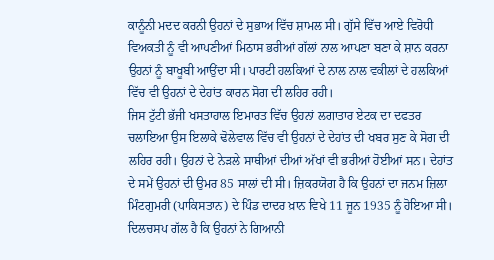ਕਾਨੂੰਨੀ ਮਦਦ ਕਰਨੀ ਉਹਨਾਂ ਦੇ ਸੁਭਾਅ ਵਿੱਚ ਸ਼ਾਮਲ ਸੀ। ਗੁੱਸੇ ਵਿੱਚ ਆਏ ਵਿਰੋਧੀ ਵਿਅਕਤੀ ਨੂੰ ਵੀ ਆਪਣੀਆਂ ਮਿਠਾਸ ਭਰੀਆਂ ਗੱਲਾਂ ਨਾਲ ਆਪਣਾ ਬਣਾ ਕੇ ਸ਼ਾਨ ਕਰਨਾ ਉਹਨਾਂ ਨੂੰ ਬਾਖੂਬੀ ਆਉਂਦਾ ਸੀ। ਪਾਰਟੀ ਹਲਕਿਆਂ ਦੇ ਨਾਲ ਨਾਲ ਵਕੀਲਾਂ ਦੇ ਹਲਕਿਆਂ ਵਿੱਚ ਵੀ ਉਹਨਾਂ ਦੇ ਦੇਹਾਂਤ ਕਾਰਨ ਸੋਗ ਦੀ ਲਹਿਰ ਰਹੀ।
ਜਿਸ ਟੁੱਟੀ ਭੱਜੀ ਖਸਤਾਹਾਲ ਇਮਾਰਤ ਵਿੱਚ ਉਹਨਾਂ ਲਗਾਤਾਰ ਏਟਕ ਦਾ ਦਫਤਰ ਚਲਾਇਆ ਉਸ ਇਲਾਕੇ ਢੋਲੇਵਾਲ ਵਿੱਚ ਵੀ ਉਹਨਾਂ ਦੇ ਦੇਹਾਂਤ ਦੀ ਖਬਰ ਸੁਣ ਕੇ ਸੋਗ ਦੀ ਲਹਿਰ ਰਹੀ। ਉਹਨਾਂ ਦੇ ਨੇੜਲੇ ਸਾਥੀਆਂ ਦੀਆਂ ਅੱਖਾਂ ਵੀ ਭਰੀਆਂ ਹੋਈਆਂ ਸਨ। ਦੇਹਾਂਤ ਦੇ ਸਮੇਂ ਉਹਨਾਂ ਦੀ ਉਮਰ 85 ਸਾਲਾਂ ਦੀ ਸੀ। ਜ਼ਿਕਰਯੋਗ ਹੈ ਕਿ ਉਹਨਾਂ ਦਾ ਜਨਮ ਜ਼ਿਲਾ ਮਿੰਟਗੁਮਰੀ (ਪਾਕਿਸਤਾਨ) ਦੇ ਪਿੰਡ ਦਾਦਰ ਖ਼ਾਨ ਵਿਖੇ 11 ਜੂਨ 1935 ਨੂੰ ਹੋਇਆ ਸੀ।
ਦਿਲਚਸਪ ਗੱਲ ਹੈ ਕਿ ਉਹਨਾਂ ਨੇ ਗਿਆਨੀ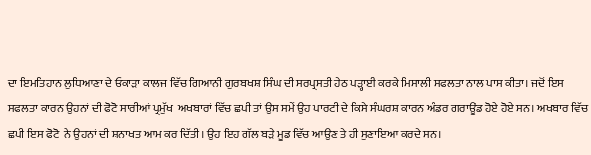ਦਾ ਇਮਤਿਹਾਨ ਲੁਧਿਆਣਾ ਦੇ ਓਕਾੜਾ ਕਾਲਜ ਵਿੱਚ ਗਿਆਨੀ ਗੁਰਬਖਸ਼ ਸਿੰਘ ਦੀ ਸਰਪ੍ਰਸਤੀ ਹੇਠ ਪੜ੍ਹਾਈ ਕਰਕੇ ਮਿਸਾਲੀ ਸਫਲਤਾ ਨਾਲ ਪਾਸ ਕੀਤਾ। ਜਦੋਂ ਇਸ ਸਫਲਤਾ ਕਾਰਨ ਉਹਨਾਂ ਦੀ ਫੋਟੋ ਸਾਰੀਆਂ ਪ੍ਰਮੁੱਖ  ਅਖਬਾਰਾਂ ਵਿੱਚ ਛਪੀ ਤਾਂ ਉਸ ਸਮੇਂ ਉਹ ਪਾਰਟੀ ਦੇ ਕਿਸੇ ਸੰਘਰਸ਼ ਕਾਰਨ ਅੰਡਰ ਗਰਾਊਂਡ ਹੋਏ ਹੋਏ ਸਨ। ਅਖਬਾਰ ਵਿੱਚ ਛਪੀ ਇਸ ਫੋਟੋ  ਨੇ ਉਹਨਾਂ ਦੀ ਸ਼ਨਾਖਤ ਆਮ ਕਰ ਦਿੱਤੀ। ਉਹ ਇਹ ਗੱਲ ਬੜੇ ਮੂਡ ਵਿੱਚ ਆਉਣ ਤੇ ਹੀ ਸੁਣਾਇਆ ਕਰਦੇ ਸਨ।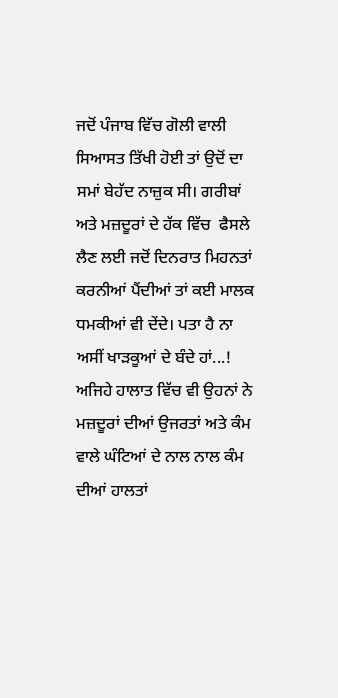ਜਦੋਂ ਪੰਜਾਬ ਵਿੱਚ ਗੋਲੀ ਵਾਲੀ ਸਿਆਸਤ ਤਿੱਖੀ ਹੋਈ ਤਾਂ ਉਦੋਂ ਦਾ ਸਮਾਂ ਬੇਹੱਦ ਨਾਜ਼ੁਕ ਸੀ। ਗਰੀਬਾਂ ਅਤੇ ਮਜ਼ਦੂਰਾਂ ਦੇ ਹੱਕ ਵਿੱਚ  ਫੈਸਲੇ ਲੈਣ ਲਈ ਜਦੋਂ ਦਿਨਰਾਤ ਮਿਹਨਤਾਂ ਕਰਨੀਆਂ ਪੈਂਦੀਆਂ ਤਾਂ ਕਈ ਮਾਲਕ ਧਮਕੀਆਂ ਵੀ ਦੇਂਦੇ। ਪਤਾ ਹੈ ਨਾ ਅਸੀਂ ਖਾੜਕੂਆਂ ਦੇ ਬੰਦੇ ਹਾਂ...! ਅਜਿਹੇ ਹਾਲਾਤ ਵਿੱਚ ਵੀ ਉਹਨਾਂ ਨੇ ਮਜ਼ਦੂਰਾਂ ਦੀਆਂ ਉਜਰਤਾਂ ਅਤੇ ਕੰਮ ਵਾਲੇ ਘੰਟਿਆਂ ਦੇ ਨਾਲ ਨਾਲ ਕੰਮ ਦੀਆਂ ਹਾਲਤਾਂ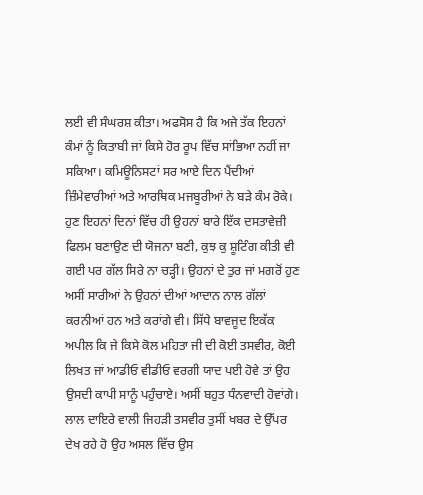ਲਈ ਵੀ ਸੰਘਰਸ਼ ਕੀਤਾ। ਅਫਸੋਸ ਹੈ ਕਿ ਅਜੇ ਤੱਕ ਇਹਨਾਂ ਕੰਮਾਂ ਨੂੰ ਕਿਤਾਬੀ ਜਾਂ ਕਿਸੇ ਹੋਰ ਰੂਪ ਵਿੱਚ ਸਾਂਭਿਆ ਨਹੀਂ ਜਾ ਸਕਿਆ। ਕਮਿਊਨਿਸਟਾਂ ਸਰ ਆਏ ਦਿਨ ਪੈਂਦੀਆਂ ਜ਼ਿੰਮੇਵਾਰੀਆਂ ਅਤੇ ਆਰਥਿਕ ਮਜਬੂਰੀਆਂ ਨੇ ਬੜੇ ਕੰਮ ਰੋਕੇ। ਹੁਣ ਇਹਨਾਂ ਦਿਨਾਂ ਵਿੱਚ ਹੀ ਉਹਨਾਂ ਬਾਰੇ ਇੱਕ ਦਸਤਾਵੇਜ਼ੀ ਫਿਲਮ ਬਣਾਉਣ ਦੀ ਯੋਜਨਾ ਬਣੀ, ਕੁਝ ਕੁ ਸ਼ੂਟਿੰਗ ਕੀਤੀ ਵੀ ਗਈ ਪਰ ਗੱਲ ਸਿਰੇ ਨਾ ਚੜ੍ਹੀ। ਉਹਨਾਂ ਦੇ ਤੁਰ ਜਾਂ ਮਗਰੋਂ ਹੁਣ ਅਸੀਂ ਸਾਰੀਆਂ ਨੇ ਉਹਨਾਂ ਦੀਆਂ ਆਦਾਨ ਨਾਲ ਗੱਲਾਂ ਕਰਨੀਆਂ ਹਨ ਅਤੇ ਕਰਾਂਗੇ ਵੀ। ਸਿੱਧੇ ਬਾਵਜੂਦ ਇਕੱਕ ਅਪੀਲ ਕਿ ਜੇ ਕਿਸੇ ਕੋਲ ਮਹਿਤਾ ਜੀ ਦੀ ਕੋਈ ਤਸਵੀਰ, ਕੋਈ ਲਿਖਤ ਜਾਂ ਆਡੀਓ ਵੀਡੀਓ ਵਰਗੀ ਯਾਦ ਪਈ ਹੋਵੇ ਤਾਂ ਉਹ ਉਸਦੀ ਕਾਪੀ ਸਾਨੂੰ ਪਹੁੰਚਾਏ। ਅਸੀਂ ਬਹੁਤ ਧੰਨਵਾਦੀ ਹੋਵਾਂਗੇ।
ਲਾਲ ਦਾਇਰੇ ਵਾਲੀ ਜਿਹੜੀ ਤਸਵੀਰ ਤੁਸੀਂ ਖਬਰ ਦੇ ਉੱਪਰ ਦੇਖ ਰਹੇ ਹੋ ਉਹ ਅਸਲ ਵਿੱਚ ਉਸ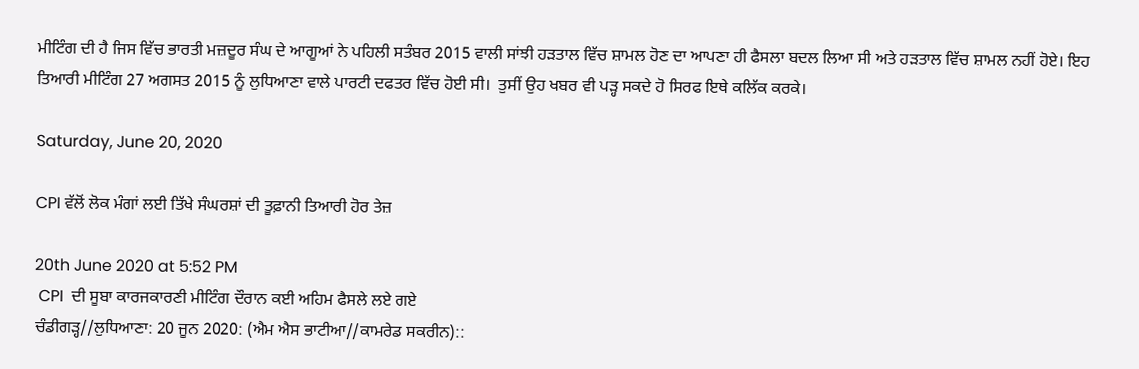ਮੀਟਿੰਗ ਦੀ ਹੈ ਜਿਸ ਵਿੱਚ ਭਾਰਤੀ ਮਜ਼ਦੂਰ ਸੰਘ ਦੇ ਆਗੂਆਂ ਨੇ ਪਹਿਲੀ ਸਤੰਬਰ 2015 ਵਾਲੀ ਸਾਂਝੀ ਹੜਤਾਲ ਵਿੱਚ ਸ਼ਾਮਲ ਹੋਣ ਦਾ ਆਪਣਾ ਹੀ ਫੈਸਲਾ ਬਦਲ ਲਿਆ ਸੀ ਅਤੇ ਹੜਤਾਲ ਵਿੱਚ ਸ਼ਾਮਲ ਨਹੀਂ ਹੋਏ। ਇਹ ਤਿਆਰੀ ਮੀਟਿੰਗ 27 ਅਗਸਤ 2015 ਨੂੰ ਲੁਧਿਆਣਾ ਵਾਲੇ ਪਾਰਟੀ ਦਫਤਰ ਵਿੱਚ ਹੋਈ ਸੀ।  ਤੁਸੀਂ ਉਹ ਖਬਰ ਵੀ ਪੜ੍ਹ ਸਕਦੇ ਹੋ ਸਿਰਫ ਇਥੇ ਕਲਿੱਕ ਕਰਕੇ।

Saturday, June 20, 2020

CPI ਵੱਲੋਂ ਲੋਕ ਮੰਗਾਂ ਲਈ ਤਿੱਖੇ ਸੰਘਰਸ਼ਾਂ ਦੀ ਤੂਫ਼ਾਨੀ ਤਿਆਰੀ ਹੋਰ ਤੇਜ਼

20th June 2020 at 5:52 PM
 CPI  ਦੀ ਸੂਬਾ ਕਾਰਜਕਾਰਣੀ ਮੀਟਿੰਗ ਦੌਰਾਨ ਕਈ ਅਹਿਮ ਫੈਸਲੇ ਲਏ ਗਏ
ਚੰਡੀਗੜ੍ਹ//ਲੁਧਿਆਣਾ: 20 ਜੂਨ 2020: (ਐਮ ਐਸ ਭਾਟੀਆ//ਕਾਮਰੇਡ ਸਕਰੀਨ)::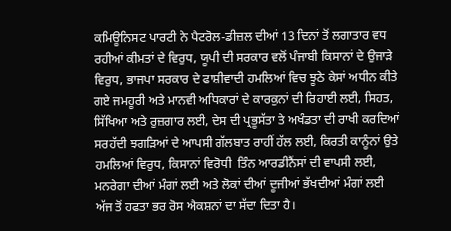ਕਮਿਊਨਿਸਟ ਪਾਰਟੀ ਨੇ ਪੈਟਰੋਲ-ਡੀਜ਼ਲ ਦੀਆਂ 13 ਦਿਨਾਂ ਤੋਂ ਲਗਾਤਾਰ ਵਧ ਰਹੀਆਂ ਕੀਮਤਾਂ ਦੇ ਵਿਰੁਧ, ਯੂਪੀ ਦੀ ਸਰਕਾਰ ਵਲੋਂ ਪੰਜਾਬੀ ਕਿਸਾਨਾਂ ਦੇ ਉਜਾੜੇ ਵਿਰੁਧ, ਭਾਜਪਾ ਸਰਕਾਰ ਦੇ ਫਾਸ਼ੀਵਾਦੀ ਹਮਲਿਆਂ ਵਿਚ ਝੂਠੇ ਕੇਸਾਂ ਅਧੀਨ ਕੀਤੇ ਗਏ ਜਮਹੂਰੀ ਅਤੇ ਮਾਨਵੀ ਅਧਿਕਾਰਾਂ ਦੇ ਕਾਰਕੁਨਾਂ ਦੀ ਰਿਹਾਈ ਲਈ, ਸਿਹਤ, ਸਿੱਖਿਆ ਅਤੇ ਰੁਜ਼ਗਾਰ ਲਈ, ਦੇਸ ਦੀ ਪ੍ਰਭੂਸੱਤਾ ਤੇ ਅਖੰਡਤਾ ਦੀ ਰਾਖੀ ਕਰਦਿਆਂ ਸਰਹੱਦੀ ਝਗੜਿਆਂ ਦੇ ਆਪਸੀ ਗੱਲਬਾਤ ਰਾਹੀਂ ਹੱਲ ਲਈ, ਕਿਰਤੀ ਕਾਨੂੰਨਾਂ ਉਤੇ ਹਮਲਿਆਂ ਵਿਰੁਧ, ਕਿਸਾਨਾਂ ਵਿਰੋਧੀ  ਤਿੰਨ ਆਰਡੀਨੈਂਸਾਂ ਦੀ ਵਾਪਸੀ ਲਈ, ਮਨਰੇਗਾ ਦੀਆਂ ਮੰਗਾਂ ਲਈ ਅਤੇ ਲੋਕਾਂ ਦੀਆਂ ਦੂਜੀਆਂ ਭੱਖਦੀਆਂ ਮੰਗਾਂ ਲਈ ਅੱਜ ਤੋਂ ਹਫਤਾ ਭਰ ਰੋਸ ਐਕਸ਼ਨਾਂ ਦਾ ਸੱਦਾ ਦਿਤਾ ਹੈ।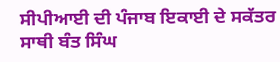ਸੀਪੀਆਈ ਦੀ ਪੰਜਾਬ ਇਕਾਈ ਦੇ ਸਕੱਤਰ ਸਾਥੀ ਬੰਤ ਸਿੰਘ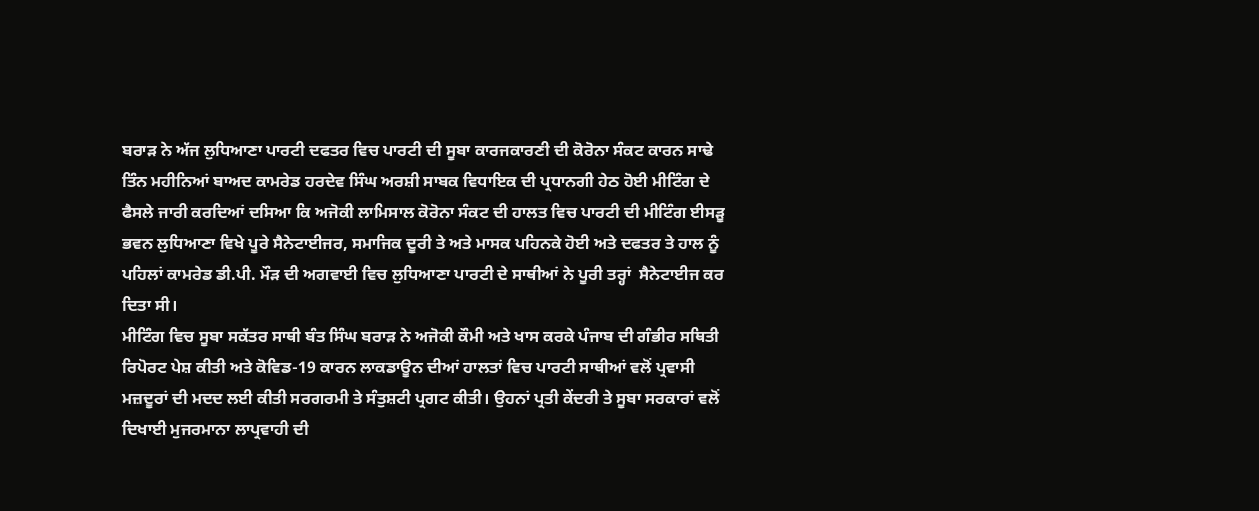ਬਰਾੜ ਨੇ ਅੱਜ ਲੁਧਿਆਣਾ ਪਾਰਟੀ ਦਫਤਰ ਵਿਚ ਪਾਰਟੀ ਦੀ ਸੂਬਾ ਕਾਰਜਕਾਰਣੀ ਦੀ ਕੋਰੋਨਾ ਸੰਕਟ ਕਾਰਨ ਸਾਢੇ ਤਿੰਨ ਮਹੀਨਿਆਂ ਬਾਅਦ ਕਾਮਰੇਡ ਹਰਦੇਵ ਸਿੰਘ ਅਰਸ਼ੀ ਸਾਬਕ ਵਿਧਾਇਕ ਦੀ ਪ੍ਰਧਾਨਗੀ ਹੇਠ ਹੋਈ ਮੀਟਿੰਗ ਦੇ ਫੈਸਲੇ ਜਾਰੀ ਕਰਦਿਆਂ ਦਸਿਆ ਕਿ ਅਜੋਕੀ ਲਾਮਿਸਾਲ ਕੋਰੋਨਾ ਸੰਕਟ ਦੀ ਹਾਲਤ ਵਿਚ ਪਾਰਟੀ ਦੀ ਮੀਟਿੰਗ ਈਸੜੂ ਭਵਨ ਲੁਧਿਆਣਾ ਵਿਖੇ ਪੂਰੇ ਸੈਨੇਟਾਈਜਰ, ਸਮਾਜਿਕ ਦੂਰੀ ਤੇ ਅਤੇ ਮਾਸਕ ਪਹਿਨਕੇ ਹੋਈ ਅਤੇ ਦਫਤਰ ਤੇ ਹਾਲ ਨੂੰ ਪਹਿਲਾਂ ਕਾਮਰੇਡ ਡੀ.ਪੀ. ਮੌੜ ਦੀ ਅਗਵਾਈ ਵਿਚ ਲੁਧਿਆਣਾ ਪਾਰਟੀ ਦੇ ਸਾਥੀਆਂ ਨੇ ਪੂਰੀ ਤਰ੍ਹਾਂ  ਸੈਨੇਟਾਈਜ ਕਰ ਦਿਤਾ ਸੀ।
ਮੀਟਿੰਗ ਵਿਚ ਸੂਬਾ ਸਕੱਤਰ ਸਾਥੀ ਬੰਤ ਸਿੰਘ ਬਰਾੜ ਨੇ ਅਜੋਕੀ ਕੌਮੀ ਅਤੇ ਖਾਸ ਕਰਕੇ ਪੰਜਾਬ ਦੀ ਗੰਭੀਰ ਸਥਿਤੀ ਰਿਪੋਰਟ ਪੇਸ਼ ਕੀਤੀ ਅਤੇ ਕੋਵਿਡ-19 ਕਾਰਨ ਲਾਕਡਾਊਨ ਦੀਆਂ ਹਾਲਤਾਂ ਵਿਚ ਪਾਰਟੀ ਸਾਥੀਆਂ ਵਲੋਂ ਪ੍ਰਵਾਸੀ ਮਜ਼ਦੂਰਾਂ ਦੀ ਮਦਦ ਲਈ ਕੀਤੀ ਸਰਗਰਮੀ ਤੇ ਸੰਤੁਸ਼ਟੀ ਪ੍ਰਗਟ ਕੀਤੀ। ਉਹਨਾਂ ਪ੍ਰਤੀ ਕੇਂਦਰੀ ਤੇ ਸੂਬਾ ਸਰਕਾਰਾਂ ਵਲੋਂ ਦਿਖਾਈ ਮੁਜਰਮਾਨਾ ਲਾਪ੍ਰਵਾਹੀ ਦੀ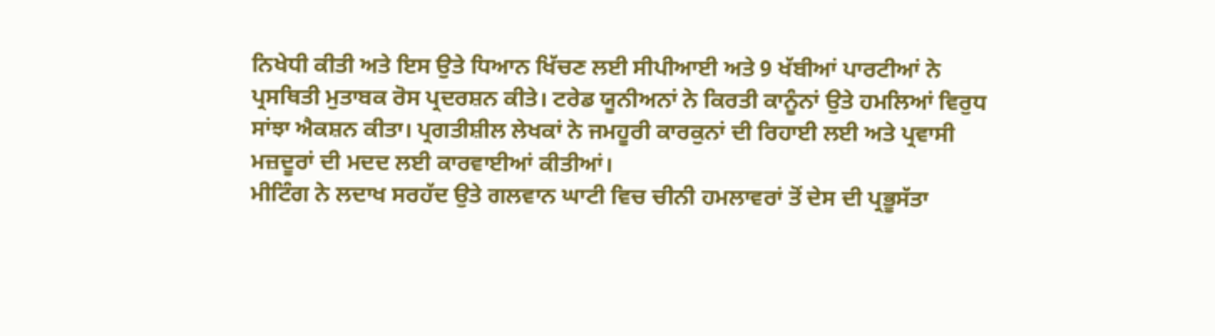ਨਿਖੇਧੀ ਕੀਤੀ ਅਤੇ ਇਸ ਉਤੇ ਧਿਆਨ ਖਿੱਚਣ ਲਈ ਸੀਪੀਆਈ ਅਤੇ 9 ਖੱਬੀਆਂ ਪਾਰਟੀਆਂ ਨੇ ਪ੍ਰਸਥਿਤੀ ਮੁਤਾਬਕ ਰੋਸ ਪ੍ਰਦਰਸ਼ਨ ਕੀਤੇ। ਟਰੇਡ ਯੂਨੀਅਨਾਂ ਨੇ ਕਿਰਤੀ ਕਾਨੂੰਨਾਂ ਉਤੇ ਹਮਲਿਆਂ ਵਿਰੁਧ ਸਾਂਝਾ ਐਕਸ਼ਨ ਕੀਤਾ। ਪ੍ਰਗਤੀਸ਼ੀਲ ਲੇਖਕਾਂ ਨੇ ਜਮਹੂਰੀ ਕਾਰਕੁਨਾਂ ਦੀ ਰਿਹਾਈ ਲਈ ਅਤੇ ਪ੍ਰਵਾਸੀ ਮਜ਼ਦੂਰਾਂ ਦੀ ਮਦਦ ਲਈ ਕਾਰਵਾਈਆਂ ਕੀਤੀਆਂ।
ਮੀਟਿੰਗ ਨੇ ਲਦਾਖ ਸਰਹੱਦ ਉਤੇ ਗਲਵਾਨ ਘਾਟੀ ਵਿਚ ਚੀਨੀ ਹਮਲਾਵਰਾਂ ਤੋਂ ਦੇਸ ਦੀ ਪ੍ਰਭੂਸੱਤਾ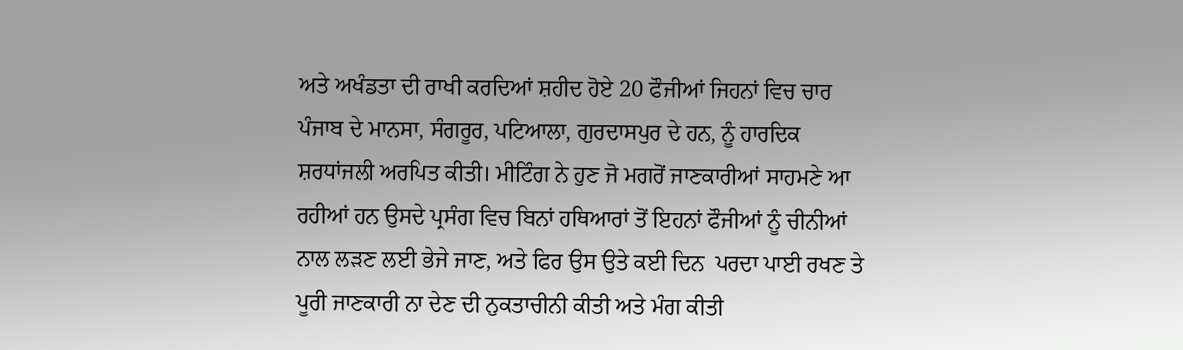ਅਤੇ ਅਖੰਡਤਾ ਦੀ ਰਾਖੀ ਕਰਦਿਆਂ ਸ਼ਹੀਦ ਹੋਏ 20 ਫੌਜੀਆਂ ਜਿਹਨਾਂ ਵਿਚ ਚਾਰ ਪੰਜਾਬ ਦੇ ਮਾਨਸਾ, ਸੰਗਰੂਰ, ਪਟਿਆਲਾ, ਗੁਰਦਾਸਪੁਰ ਦੇ ਹਨ, ਨੂੰ ਹਾਰਦਿਕ ਸ਼ਰਧਾਂਜਲੀ ਅਰਪਿਤ ਕੀਤੀ। ਮੀਟਿੰਗ ਨੇ ਹੁਣ ਜੋ ਮਗਰੋਂ ਜਾਣਕਾਰੀਆਂ ਸਾਹਮਣੇ ਆ ਰਹੀਆਂ ਹਨ ਉਸਦੇ ਪ੍ਰਸੰਗ ਵਿਚ ਬਿਨਾਂ ਹਥਿਆਰਾਂ ਤੋਂ ਇਹਨਾਂ ਫੌਜੀਆਂ ਨੂੰ ਚੀਨੀਆਂ ਨਾਲ ਲੜਣ ਲਈ ਭੇਜੇ ਜਾਣ, ਅਤੇ ਫਿਰ ਉਸ ਉਤੇ ਕਈ ਦਿਨ  ਪਰਦਾ ਪਾਈ ਰਖਣ ਤੇ ਪੂਰੀ ਜਾਣਕਾਰੀ ਨਾ ਦੇਣ ਦੀ ਨੁਕਤਾਚੀਨੀ ਕੀਤੀ ਅਤੇ ਮੰਗ ਕੀਤੀ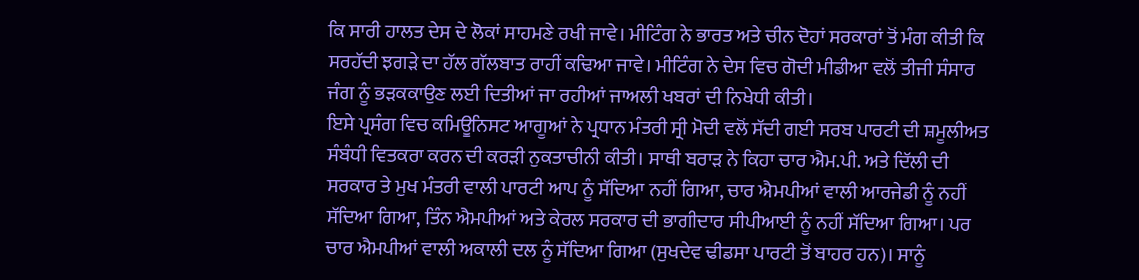ਕਿ ਸਾਰੀ ਹਾਲਤ ਦੇਸ ਦੇ ਲੋਕਾਂ ਸਾਹਮਣੇ ਰਖੀ ਜਾਵੇ। ਮੀਟਿੰਗ ਨੇ ਭਾਰਤ ਅਤੇ ਚੀਨ ਦੋਹਾਂ ਸਰਕਾਰਾਂ ਤੋਂ ਮੰਗ ਕੀਤੀ ਕਿ ਸਰਹੱਦੀ ਝਗੜੇ ਦਾ ਹੱਲ ਗੱਲਬਾਤ ਰਾਹੀਂ ਕਢਿਆ ਜਾਵੇ। ਮੀਟਿੰਗ ਨੇ ਦੇਸ ਵਿਚ ਗੋਦੀ ਮੀਡੀਆ ਵਲੋਂ ਤੀਜੀ ਸੰਸਾਰ ਜੰਗ ਨੂੰ ਭੜਕਕਾਉਣ ਲਈ ਦਿਤੀਆਂ ਜਾ ਰਹੀਆਂ ਜਾਅਲੀ ਖਬਰਾਂ ਦੀ ਨਿਖੇਧੀ ਕੀਤੀ।
ਇਸੇ ਪ੍ਰਸੰਗ ਵਿਚ ਕਮਿਊਨਿਸਟ ਆਗੂਆਂ ਨੇ ਪ੍ਰਧਾਨ ਮੰਤਰੀ ਸ੍ਰੀ ਮੋਦੀ ਵਲੋਂ ਸੱਦੀ ਗਈ ਸਰਬ ਪਾਰਟੀ ਦੀ ਸ਼ਮੂਲੀਅਤ ਸੰਬੰਧੀ ਵਿਤਕਰਾ ਕਰਨ ਦੀ ਕਰੜੀ ਨੁਕਤਾਚੀਨੀ ਕੀਤੀ। ਸਾਥੀ ਬਰਾੜ ਨੇ ਕਿਹਾ ਚਾਰ ਐਮ.ਪੀ. ਅਤੇ ਦਿੱਲੀ ਦੀ ਸਰਕਾਰ ਤੇ ਮੁਖ ਮੰਤਰੀ ਵਾਲੀ ਪਾਰਟੀ ਆਪ ਨੂੰ ਸੱਦਿਆ ਨਹੀਂ ਗਿਆ, ਚਾਰ ਐਮਪੀਆਂ ਵਾਲੀ ਆਰਜੇਡੀ ਨੂੰ ਨਹੀਂ ਸੱਦਿਆ ਗਿਆ, ਤਿੰਨ ਐਮਪੀਆਂ ਅਤੇ ਕੇਰਲ ਸਰਕਾਰ ਦੀ ਭਾਗੀਦਾਰ ਸੀਪੀਆਈ ਨੂੰ ਨਹੀਂ ਸੱਦਿਆ ਗਿਆ। ਪਰ ਚਾਰ ਐਮਪੀਆਂ ਵਾਲੀ ਅਕਾਲੀ ਦਲ ਨੂੰ ਸੱਦਿਆ ਗਿਆ (ਸੁਖਦੇਵ ਢੀਡਸਾ ਪਾਰਟੀ ਤੋਂ ਬਾਹਰ ਹਨ)। ਸਾਨੂੰ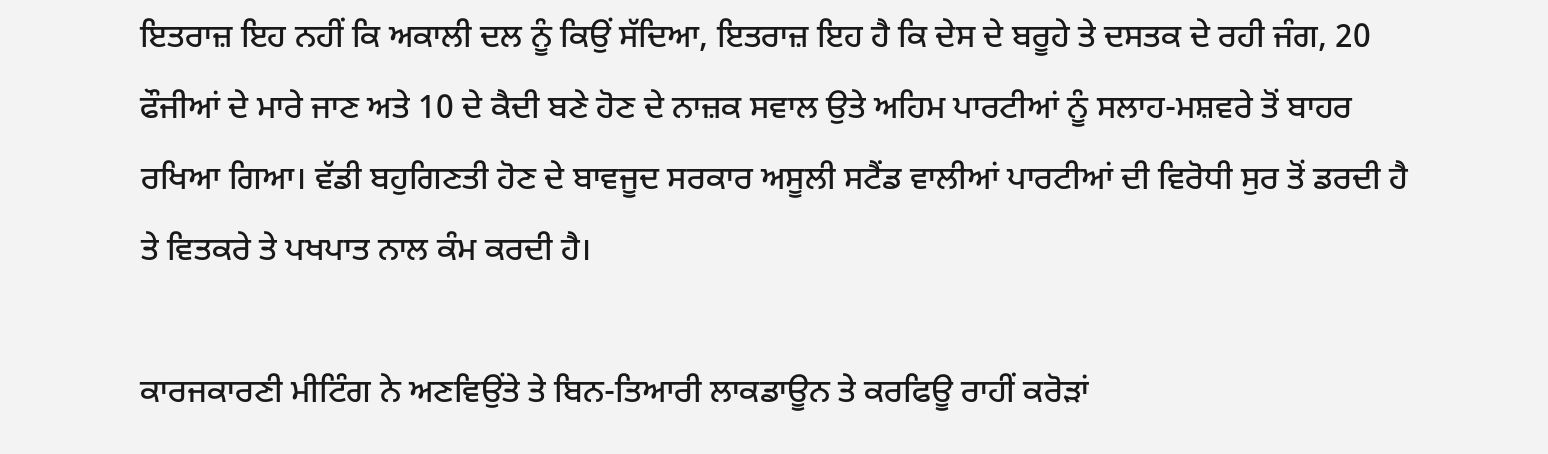ਇਤਰਾਜ਼ ਇਹ ਨਹੀਂ ਕਿ ਅਕਾਲੀ ਦਲ ਨੂੰ ਕਿਉਂ ਸੱਦਿਆ, ਇਤਰਾਜ਼ ਇਹ ਹੈ ਕਿ ਦੇਸ ਦੇ ਬਰੂਹੇ ਤੇ ਦਸਤਕ ਦੇ ਰਹੀ ਜੰਗ, 20 ਫੌਜੀਆਂ ਦੇ ਮਾਰੇ ਜਾਣ ਅਤੇ 10 ਦੇ ਕੈਦੀ ਬਣੇ ਹੋਣ ਦੇ ਨਾਜ਼ਕ ਸਵਾਲ ਉਤੇ ਅਹਿਮ ਪਾਰਟੀਆਂ ਨੂੰ ਸਲਾਹ-ਮਸ਼ਵਰੇ ਤੋਂ ਬਾਹਰ ਰਖਿਆ ਗਿਆ। ਵੱਡੀ ਬਹੁਗਿਣਤੀ ਹੋਣ ਦੇ ਬਾਵਜੂਦ ਸਰਕਾਰ ਅਸੂਲੀ ਸਟੈਂਡ ਵਾਲੀਆਂ ਪਾਰਟੀਆਂ ਦੀ ਵਿਰੋਧੀ ਸੁਰ ਤੋਂ ਡਰਦੀ ਹੈ ਤੇ ਵਿਤਕਰੇ ਤੇ ਪਖਪਾਤ ਨਾਲ ਕੰਮ ਕਰਦੀ ਹੈ।

ਕਾਰਜਕਾਰਣੀ ਮੀਟਿੰਗ ਨੇ ਅਣਵਿਉਂਤੇ ਤੇ ਬਿਨ-ਤਿਆਰੀ ਲਾਕਡਾਊਨ ਤੇ ਕਰਫਿਊ ਰਾਹੀਂ ਕਰੋੜਾਂ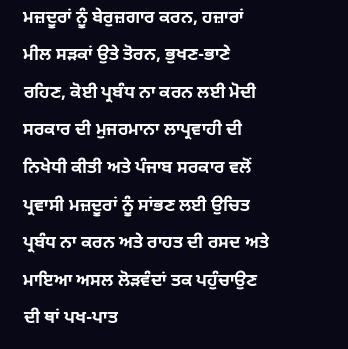ਮਜ਼ਦੂਰਾਂ ਨੂੰ ਬੇਰੁਜ਼ਗਾਰ ਕਰਨ, ਹਜ਼ਾਰਾਂ ਮੀਲ ਸੜਕਾਂ ਉਤੇ ਤੋਰਨ, ਭੁਖਣ-ਭਾਣੇ ਰਹਿਣ, ਕੋਈ ਪ੍ਰਬੰਧ ਨਾ ਕਰਨ ਲਈ ਮੋਦੀ ਸਰਕਾਰ ਦੀ ਮੁਜਰਮਾਨਾ ਲਾਪ੍ਰਵਾਹੀ ਦੀ ਨਿਖੇਧੀ ਕੀਤੀ ਅਤੇ ਪੰਜਾਬ ਸਰਕਾਰ ਵਲੋਂ ਪ੍ਰਵਾਸੀ ਮਜ਼ਦੂਰਾਂ ਨੂੰ ਸਾਂਭਣ ਲਈ ਉਚਿਤ ਪ੍ਰਬੰਧ ਨਾ ਕਰਨ ਅਤੇ ਰਾਹਤ ਦੀ ਰਸਦ ਅਤੇ ਮਾਇਆ ਅਸਲ ਲੋੜਵੰਦਾਂ ਤਕ ਪਹੁੰਚਾਉਣ ਦੀ ਥਾਂ ਪਖ-ਪਾਤ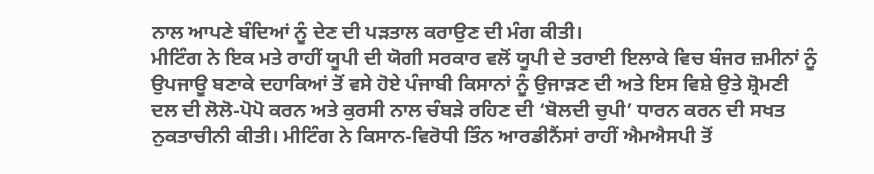ਨਾਲ ਆਪਣੇ ਬੰਦਿਆਂ ਨੂੰ ਦੇਣ ਦੀ ਪੜਤਾਲ ਕਰਾਉਣ ਦੀ ਮੰਗ ਕੀਤੀ।
ਮੀਟਿੰਗ ਨੇ ਇਕ ਮਤੇ ਰਾਹੀਂ ਯੂਪੀ ਦੀ ਯੋਗੀ ਸਰਕਾਰ ਵਲੋਂ ਯੂਪੀ ਦੇ ਤਰਾਈ ਇਲਾਕੇ ਵਿਚ ਬੰਜਰ ਜ਼ਮੀਨਾਂ ਨੂੰ ਉਪਜਾਊ ਬਣਾਕੇ ਦਹਾਕਿਆਂ ਤੋਂ ਵਸੇ ਹੋਏ ਪੰਜਾਬੀ ਕਿਸਾਨਾਂ ਨੂੰ ਉਜਾੜਣ ਦੀ ਅਤੇ ਇਸ ਵਿਸ਼ੇ ਉਤੇ ਸ਼੍ਰੋਮਣੀ ਦਲ ਦੀ ਲੋਲੋ-ਪੋਪੋ ਕਰਨ ਅਤੇ ਕੁਰਸੀ ਨਾਲ ਚੰਬੜੇ ਰਹਿਣ ਦੀ ‘ਬੋਲਦੀ ਚੁਪੀ’ ਧਾਰਨ ਕਰਨ ਦੀ ਸਖਤ ਨੁਕਤਾਚੀਨੀ ਕੀਤੀ। ਮੀਟਿੰਗ ਨੇ ਕਿਸਾਨ-ਵਿਰੋਧੀ ਤਿੰਨ ਆਰਡੀਨੈਂਸਾਂ ਰਾਹੀਂ ਐਮਐਸਪੀ ਤੋਂ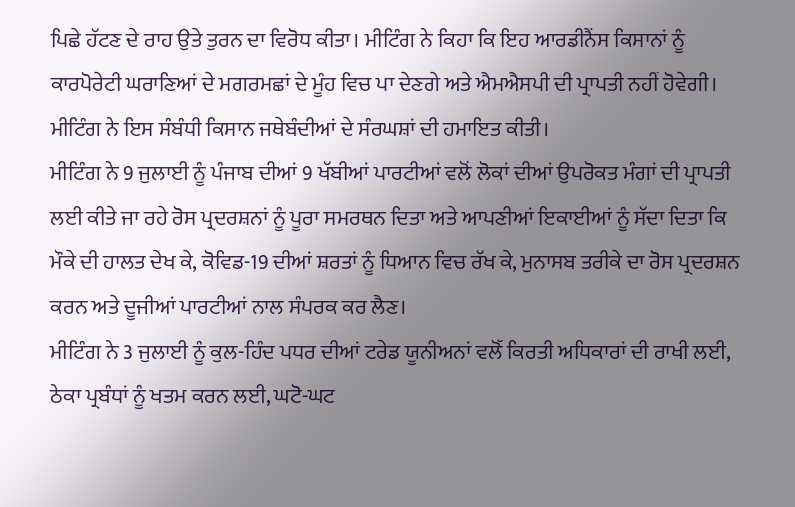ਪਿਛੇ ਹੱਟਣ ਦੇ ਰਾਹ ਉਤੇ ਤੁਰਨ ਦਾ ਵਿਰੋਧ ਕੀਤਾ। ਮੀਟਿੰਗ ਨੇ ਕਿਹਾ ਕਿ ਇਹ ਆਰਡੀਨੈਂਸ ਕਿਸਾਨਾਂ ਨੂੰ ਕਾਰਪੋਰੇਟੀ ਘਰਾਣਿਆਂ ਦੇ ਮਗਰਮਛਾਂ ਦੇ ਮੂੰਹ ਵਿਚ ਪਾ ਦੇਣਗੇ ਅਤੇ ਐਮਐਸਪੀ ਦੀ ਪ੍ਰਾਪਤੀ ਨਹੀਂ ਹੋਵੇਗੀ। ਮੀਟਿੰਗ ਨੇ ਇਸ ਸੰਬੰਧੀ ਕਿਸਾਨ ਜਥੇਬੰਦੀਆਂ ਦੇ ਸੰਰਘਸ਼ਾਂ ਦੀ ਹਮਾਇਤ ਕੀਤੀ।
ਮੀਟਿੰਗ ਨੇ 9 ਜੁਲਾਈ ਨੂੰ ਪੰਜਾਬ ਦੀਆਂ 9 ਖੱਬੀਆਂ ਪਾਰਟੀਆਂ ਵਲੋਂ ਲੋਕਾਂ ਦੀਆਂ ਉਪਰੋਕਤ ਮੰਗਾਂ ਦੀ ਪ੍ਰਾਪਤੀ ਲਈ ਕੀਤੇ ਜਾ ਰਹੇ ਰੋਸ ਪ੍ਰਦਰਸ਼ਨਾਂ ਨੂੰ ਪੂਰਾ ਸਮਰਥਨ ਦਿਤਾ ਅਤੇ ਆਪਣੀਆਂ ਇਕਾਈਆਂ ਨੂੰ ਸੱਦਾ ਦਿਤਾ ਕਿ ਮੌਕੇ ਦੀ ਹਾਲਤ ਦੇਖ ਕੇ, ਕੋਵਿਡ-19 ਦੀਆਂ ਸ਼ਰਤਾਂ ਨੂੰ ਧਿਆਨ ਵਿਚ ਰੱਖ ਕੇ, ਮੁਨਾਸਬ ਤਰੀਕੇ ਦਾ ਰੋਸ ਪ੍ਰਦਰਸ਼ਨ ਕਰਨ ਅਤੇ ਦੂਜੀਆਂ ਪਾਰਟੀਆਂ ਨਾਲ ਸੰਪਰਕ ਕਰ ਲੈਣ।
ਮੀਟਿੰਗ ਨੇ 3 ਜੁਲਾਈ ਨੂੰ ਕੁਲ-ਹਿੰਦ ਪਧਰ ਦੀਆਂ ਟਰੇਡ ਯੂਨੀਅਨਾਂ ਵਲੋੱ ਕਿਰਤੀ ਅਧਿਕਾਰਾਂ ਦੀ ਰਾਖੀ ਲਈ,             ਠੇਕਾ ਪ੍ਰਬੰਧਾਂ ਨੂੰ ਖਤਮ ਕਰਨ ਲਈ, ਘਟੋ-ਘਟ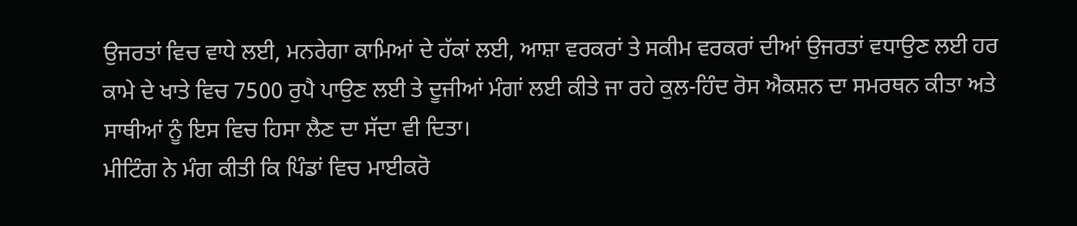ਉਜਰਤਾਂ ਵਿਚ ਵਾਧੇ ਲਈ, ਮਨਰੇਗਾ ਕਾਮਿਆਂ ਦੇ ਹੱਕਾਂ ਲਈ, ਆਸ਼ਾ ਵਰਕਰਾਂ ਤੇ ਸਕੀਮ ਵਰਕਰਾਂ ਦੀਆਂ ਉਜਰਤਾਂ ਵਧਾਉਣ ਲਈ ਹਰ ਕਾਮੇ ਦੇ ਖਾਤੇ ਵਿਚ 7500 ਰੁਪੈ ਪਾਉਣ ਲਈ ਤੇ ਦੂਜੀਆਂ ਮੰਗਾਂ ਲਈ ਕੀਤੇ ਜਾ ਰਹੇ ਕੁਲ-ਹਿੰਦ ਰੋਸ ਐਕਸ਼ਨ ਦਾ ਸਮਰਥਨ ਕੀਤਾ ਅਤੇ ਸਾਥੀਆਂ ਨੂੰ ਇਸ ਵਿਚ ਹਿਸਾ ਲੈਣ ਦਾ ਸੱਦਾ ਵੀ ਦਿਤਾ।
ਮੀਟਿੰਗ ਨੇ ਮੰਗ ਕੀਤੀ ਕਿ ਪਿੰਡਾਂ ਵਿਚ ਮਾਈਕਰੋ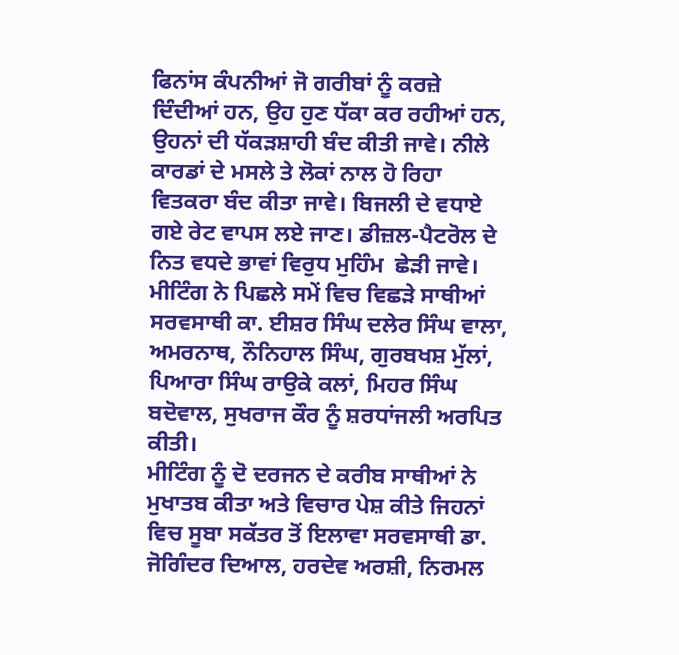ਫਿਨਾਂਸ ਕੰਪਨੀਆਂ ਜੋ ਗਰੀਬਾਂ ਨੂੰ ਕਰਜ਼ੇ ਦਿੰਦੀਆਂ ਹਨ, ਉਹ ਹੁਣ ਧੱਕਾ ਕਰ ਰਹੀਆਂ ਹਨ, ਉਹਨਾਂ ਦੀ ਧੱਕੜਸ਼ਾਹੀ ਬੰਦ ਕੀਤੀ ਜਾਵੇ। ਨੀਲੇ ਕਾਰਡਾਂ ਦੇ ਮਸਲੇ ਤੇ ਲੋਕਾਂ ਨਾਲ ਹੋ ਰਿਹਾ ਵਿਤਕਰਾ ਬੰਦ ਕੀਤਾ ਜਾਵੇ। ਬਿਜਲੀ ਦੇ ਵਧਾਏ ਗਏ ਰੇਟ ਵਾਪਸ ਲਏ ਜਾਣ। ਡੀਜ਼ਲ-ਪੈਟਰੋਲ ਦੇ ਨਿਤ ਵਧਦੇ ਭਾਵਾਂ ਵਿਰੁਧ ਮੁਹਿੰਮ  ਛੇੜੀ ਜਾਵੇ।
ਮੀਟਿੰਗ ਨੇ ਪਿਛਲੇ ਸਮੇਂ ਵਿਚ ਵਿਛੜੇ ਸਾਥੀਆਂ ਸਰਵਸਾਥੀ ਕਾ. ਈਸ਼ਰ ਸਿੰਘ ਦਲੇਰ ਸਿੰਘ ਵਾਲਾ, ਅਮਰਨਾਥ, ਨੌਨਿਹਾਲ ਸਿੰਘ, ਗੁਰਬਖਸ਼ ਮੁੱਲਾਂ, ਪਿਆਰਾ ਸਿੰਘ ਰਾਉਕੇ ਕਲਾਂ, ਮਿਹਰ ਸਿੰਘ ਬਦੋਵਾਲ, ਸੁਖਰਾਜ ਕੌਰ ਨੂੰ ਸ਼ਰਧਾਂਜਲੀ ਅਰਪਿਤ ਕੀਤੀ।
ਮੀਟਿੰਗ ਨੂੰ ਦੋ ਦਰਜਨ ਦੇ ਕਰੀਬ ਸਾਥੀਆਂ ਨੇ ਮੁਖਾਤਬ ਕੀਤਾ ਅਤੇ ਵਿਚਾਰ ਪੇਸ਼ ਕੀਤੇ ਜਿਹਨਾਂ ਵਿਚ ਸੂਬਾ ਸਕੱਤਰ ਤੋਂ ਇਲਾਵਾ ਸਰਵਸਾਥੀ ਡਾ. ਜੋਗਿੰਦਰ ਦਿਆਲ, ਹਰਦੇਵ ਅਰਸ਼ੀ, ਨਿਰਮਲ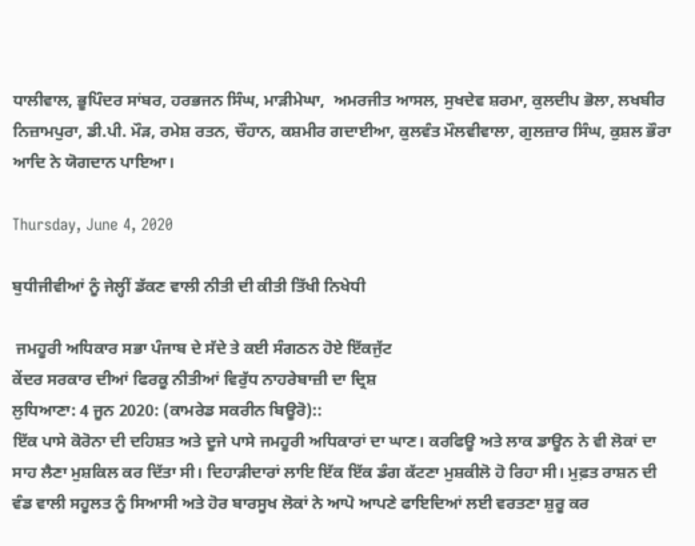ਧਾਲੀਵਾਲ, ਭੂਪਿੰਦਰ ਸਾਂਬਰ, ਹਰਭਜਨ ਸਿੰਘ, ਮਾੜੀਮੇਘਾ,  ਅਮਰਜੀਤ ਆਸਲ, ਸੁਖਦੇਵ ਸ਼ਰਮਾ, ਕੁਲਦੀਪ ਭੋਲਾ, ਲਖਬੀਰ ਨਿਜ਼ਾਮਪੁਰਾ, ਡੀ.ਪੀ. ਮੌੜ, ਰਮੇਸ਼ ਰਤਨ, ਚੌਹਾਨ, ਕਸ਼ਮੀਰ ਗਦਾਈਆ, ਕੁਲਵੰਤ ਮੌਲਵੀਵਾਲਾ, ਗੁਲਜ਼ਾਰ ਸਿੰਘ, ਕੁਸ਼ਲ ਭੌਰਾ ਆਦਿ ਨੇ ਯੋਗਦਾਨ ਪਾਇਆ।

Thursday, June 4, 2020

ਬੁਧੀਜੀਵੀਆਂ ਨੂੰ ਜੇਲ੍ਹੀਂ ਡੱਕਣ ਵਾਲੀ ਨੀਤੀ ਦੀ ਕੀਤੀ ਤਿੱਖੀ ਨਿਖੇਧੀ

 ਜਮਹੂਰੀ ਅਧਿਕਾਰ ਸਭਾ ਪੰਜਾਬ ਦੇ ਸੱਦੇ ਤੇ ਕਈ ਸੰਗਠਨ ਹੋਏ ਇੱਕਜੁੱਟ
ਕੇਂਦਰ ਸਰਕਾਰ ਦੀਆਂ ਫਿਰਕੂ ਨੀਤੀਆਂ ਵਿਰੁੱਧ ਨਾਹਰੇਬਾਜ਼ੀ ਦਾ ਦ੍ਰਿਸ਼
ਲੁਧਿਆਣਾ: 4 ਜੂਨ 2020: (ਕਾਮਰੇਡ ਸਕਰੀਨ ਬਿਊਰੋ)::
ਇੱਕ ਪਾਸੇ ਕੋਰੋਨਾ ਦੀ ਦਹਿਸ਼ਤ ਅਤੇ ਦੂਜੇ ਪਾਸੇ ਜਮਹੂਰੀ ਅਧਿਕਾਰਾਂ ਦਾ ਘਾਣ। ਕਰਫਿਊ ਅਤੇ ਲਾਕ ਡਾਊਨ ਨੇ ਵੀ ਲੋਕਾਂ ਦਾ ਸਾਹ ਲੈਣਾ ਮੁਸ਼ਕਿਲ ਕਰ ਦਿੱਤਾ ਸੀ। ਦਿਹਾੜੀਦਾਰਾਂ ਲਾਇ ਇੱਕ ਇੱਕ ਡੰਗ ਕੱਟਣਾ ਮੁਸ਼ਕੀਲੋ ਹੋ ਰਿਹਾ ਸੀ। ਮੁਫ਼ਤ ਰਾਸ਼ਨ ਦੀ ਵੰਡ ਵਾਲੀ ਸਹੂਲਤ ਨੂੰ ਸਿਆਸੀ ਅਤੇ ਹੋਰ ਬਾਰਸੂਖ ਲੋਕਾਂ ਨੇ ਆਪੋ ਆਪਣੇ ਫਾਇਦਿਆਂ ਲਈ ਵਰਤਣਾ ਸ਼ੁਰੂ ਕਰ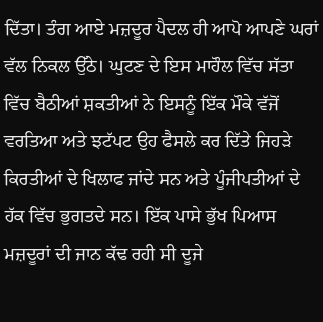ਦਿੱਤਾ। ਤੰਗ ਆਏ ਮਜ਼ਦੂਰ ਪੈਦਲ ਹੀ ਆਪੋ ਆਪਣੇ ਘਰਾਂ ਵੱਲ ਨਿਕਲ ਉੱਠੇ। ਘੁਟਣ ਦੇ ਇਸ ਮਾਹੌਲ ਵਿੱਚ ਸੱਤਾ ਵਿੱਚ ਬੈਠੀਆਂ ਸ਼ਕਤੀਆਂ ਨੇ ਇਸਨੂੰ ਇੱਕ ਮੌਕੇ ਵੱਜੋਂ ਵਰਤਿਆ ਅਤੇ ਝਟੱਪਟ ਉਹ ਫੈਸਲੇ ਕਰ ਦਿੱਤੇ ਜਿਹੜੇ ਕਿਰਤੀਆਂ ਦੇ ਖਿਲਾਫ ਜਾਂਦੇ ਸਨ ਅਤੇ ਪੂੰਜੀਪਤੀਆਂ ਦੇ ਹੱਕ ਵਿੱਚ ਭੁਗਤਦੇ ਸਨ। ਇੱਕ ਪਾਸੇ ਭੁੱਖ ਪਿਆਸ ਮਜ਼ਦੂਰਾਂ ਦੀ ਜਾਨ ਕੱਢ ਰਹੀ ਸੀ ਦੂਜੇ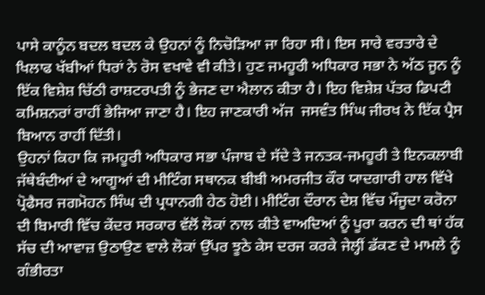ਪਾਸੇ ਕਾਨੂੰਨ ਬਦਲ ਬਦਲ ਕੇ ਉਹਨਾਂ ਨੂੰ ਨਿਚੋੜਿਆ ਜਾ ਰਿਹਾ ਸੀ। ਇਸ ਸਾਰੇ ਵਰਤਾਰੇ ਦੇ ਖਿਲਾਫ ਖੱਬੀਆਂ ਧਿਰਾਂ ਨੇ ਰੋਸ ਵਖਾਵੇ ਵੀ ਕੀਤੇ। ਹੁਣ ਜਮਹੂਰੀ ਅਧਿਕਾਰ ਸਭਾ ਨੇ ਅੱਠ ਜੂਨ ਨੂੰ ਇੱਕ ਵਿਸ਼ੇਸ਼ ਚਿੱਠੀ ਰਾਸ਼ਟਰਪਤੀ ਨੂੰ ਭੇਜਣ ਦਾ ਐਲਾਨ ਕੀਤਾ ਹੈ। ਇਹ ਵਿਸ਼ੇਸ਼ ਪੱਤਰ ਡਿਪਟੀ ਕਮਿਸ਼ਨਰਾਂ ਰਾਹੀਂ ਭੇਜਿਆ ਜਾਣਾ ਹੈ। ਇਹ ਜਾਣਕਾਰੀ ਅੱਜ  ਜਸਵੰਤ ਸਿੰਘ ਜੀਰਖ ਨੇ ਇੱਕ ਪ੍ਰੈਸ ਬਿਆਨ ਰਾਹੀਂ ਦਿੱਤੀ।
ਉਹਨਾਂ ਕਿਹਾ ਕਿ ਜਮਹੂਰੀ ਅਧਿਕਾਰ ਸਭਾ ਪੰਜਾਬ ਦੇ ਸੱਦੇ ਤੇ ਜਨਤਕ-ਜਮਹੂਰੀ ਤੇ ਇਨਕਲਾਬੀ ਜੱਥੇਬੰਦੀਆਂ ਦੇ ਆਗੂਆਂ ਦੀ ਮੀਟਿੰਗ ਸਥਾਨਕ ਬੀਬੀ ਅਮਰਜੀਤ ਕੌਰ ਯਾਦਗਾਰੀ ਹਾਲ ਵਿੱਖੇ ਪ੍ਰੋਫੈਸਰ ਜਗਮੋਹਨ ਸਿੰਘ ਦੀ ਪ੍ਰਧਾਨਗੀ ਹੇਠ ਹੋਈ। ਮੀਟਿੰਗ ਦੌਰਾਨ ਦੇਸ਼ ਵਿੱਚ ਮੌਜੂਦਾ ਕਰੋਨਾ ਦੀ ਬਿਮਾਰੀ ਵਿੱਚ ਕੇਂਦਰ ਸਰਕਾਰ ਵੱਲੋਂ ਲੋਕਾਂ ਨਾਲ ਕੀਤੇ ਵਾਅਦਿਆਂ ਨੂੰ ਪੂਰਾ ਕਰਨ ਦੀ ਥਾਂ ਹੱਕ ਸੱਚ ਦੀ ਆਵਾਜ਼ ਉਠਾਉਣ ਵਾਲੇ ਲੋਕਾਂ ਉੱਪਰ ਝੂਠੇ ਕੇਸ ਦਰਜ ਕਰਕੇ ਜੇਲ੍ਹੀਂ ਡੱਕਣ ਦੇ ਮਾਮਲੇ ਨੂੰ ਗੰਭੀਰਤਾ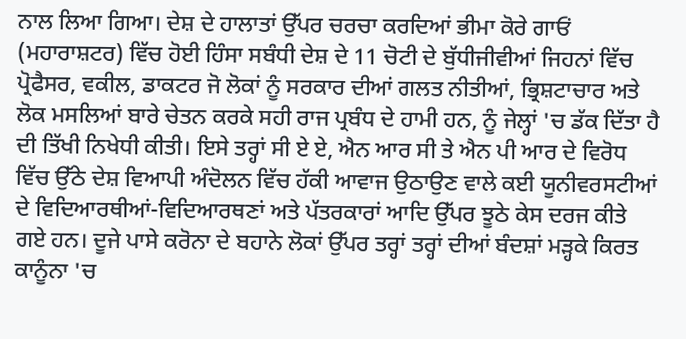ਨਾਲ ਲਿਆ ਗਿਆ। ਦੇਸ਼ ਦੇ ਹਾਲਾਤਾਂ ਉੱਪਰ ਚਰਚਾ ਕਰਦਿਆਂ ਭੀਮਾ ਕੋਰੇ ਗਾਓਂ (ਮਹਾਰਾਸ਼ਟਰ) ਵਿੱਚ ਹੋਈ ਹਿੰਸਾ ਸਬੰਧੀ ਦੇਸ਼ ਦੇ 11 ਚੋਟੀ ਦੇ ਬੁੱਧੀਜੀਵੀਆਂ ਜਿਹਨਾਂ ਵਿੱਚ ਪ੍ਰੋਫੈਸਰ, ਵਕੀਲ, ਡਾਕਟਰ ਜੋ ਲੋਕਾਂ ਨੂੰ ਸਰਕਾਰ ਦੀਆਂ ਗਲਤ ਨੀਤੀਆਂ, ਭ੍ਰਿਸ਼ਟਾਚਾਰ ਅਤੇ ਲੋਕ ਮਸਲਿਆਂ ਬਾਰੇ ਚੇਤਨ ਕਰਕੇ ਸਹੀ ਰਾਜ ਪ੍ਰਬੰਧ ਦੇ ਹਾਮੀ ਹਨ, ਨੂੰ ਜੇਲ੍ਹਾਂ 'ਚ ਡੱਕ ਦਿੱਤਾ ਹੈ ਦੀ ਤਿੱਖੀ ਨਿਖੇਧੀ ਕੀਤੀ। ਇਸੇ ਤਰ੍ਹਾਂ ਸੀ ਏ ਏ, ਐਨ ਆਰ ਸੀ ਤੇ ਐਨ ਪੀ ਆਰ ਦੇ ਵਿਰੋਧ ਵਿੱਚ ਉੱਠੇ ਦੇਸ਼ ਵਿਆਪੀ ਅੰਦੋਲਨ ਵਿੱਚ ਹੱਕੀ ਆਵਾਜ ਉਠਾਉਣ ਵਾਲੇ ਕਈ ਯੂਨੀਵਰਸਟੀਆਂ ਦੇ ਵਿਦਿਆਰਥੀਆਂ-ਵਿਦਿਆਰਥਣਾਂ ਅਤੇ ਪੱਤਰਕਾਰਾਂ ਆਦਿ ਉੱਪਰ ਝੂਠੇ ਕੇਸ ਦਰਜ ਕੀਤੇ ਗਏ ਹਨ। ਦੂਜੇ ਪਾਸੇ ਕਰੋਨਾ ਦੇ ਬਹਾਨੇ ਲੋਕਾਂ ਉੱਪਰ ਤਰ੍ਹਾਂ ਤਰ੍ਹਾਂ ਦੀਆਂ ਬੰਦਸ਼ਾਂ ਮੜ੍ਹਕੇ ਕਿਰਤ ਕਾਨੂੰਨਾ 'ਚ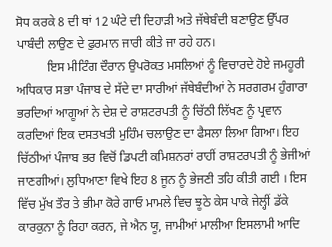ਸੋਧ ਕਰਕੇ 8 ਦੀ ਥਾਂ 12 ਘੰਟੇ ਦੀ ਦਿਹਾੜੀ ਅਤੇ ਜੱਥੇਬੰਦੀ ਬਣਾਉਣ ਉੱਪਰ ਪਾਬੰਦੀ ਲਾਉਣ ਦੇ ਫੁਰਮਾਨ ਜਾਰੀ ਕੀਤੇ ਜਾ ਰਹੇ ਹਨ।
          ਇਸ ਮੀਟਿੰਗ ਦੌਰਾਨ ਉਪਰੋਕਤ ਮਸਲਿਆਂ ਨੂੰ ਵਿਚਾਰਦੇ ਹੋਏ ਜਮਹੂਰੀ ਅਧਿਕਾਰ ਸਭਾ ਪੰਜਾਬ ਦੇ ਸੱਦੇ ਦਾ ਸਾਰੀਆਂ ਜੱਥੇਬੰਦੀਆਂ ਨੇ ਸਰਗਰਮ ਹੁੰਗਾਰਾ ਭਰਦਿਆਂ ਆਗੂਆਂ ਨੇ ਦੇਸ਼ ਦੇ ਰਾਸ਼ਟਰਪਤੀ ਨੂੰ ਚਿੱਠੀ ਲਿੱਖਣ ਨੂੰ ਪ੍ਰਵਾਨ ਕਰਦਿਆਂ ਇਕ ਦਸਤਖਤੀ ਮੁਹਿੰਮ ਚਲਾਉਣ ਦਾ ਫੈਸਲਾ ਲਿਆ ਗਿਆ। ਇਹ ਚਿੱਠੀਆਂ ਪੰਜਾਬ ਭਰ ਵਿਚੋਂ ਡਿਪਟੀ ਕਮਿਸ਼ਨਰਾਂ ਰਾਹੀਂ ਰਾਸ਼ਟਰਪਤੀ ਨੂੰ ਭੇਜੀਆਂ ਜਾਣਗੀਆਂ। ਲੁਧਿਆਣਾ ਵਿਖੇ ਇਹ 8 ਜੂਨ ਨੂੰ ਭੇਜਣੀ ਤਹਿ ਕੀਤੀ ਗਈ । ਇਸ ਵਿੱਚ ਮੁੱਖ ਤੌਰ ਤੇ ਭੀਮਾ ਕੋਰੇ ਗਾਓ ਮਾਮਲੇ ਵਿਚ ਝੂਠੇ ਕੇਸ ਪਾਕੇ ਜੇਲ੍ਹੀਂ ਡੱਕੇ ਕਾਰਕੁਨਾ ਨੂੰ ਰਿਹਾ ਕਰਨ, ਜੇ ਐਨ ਯੂ, ਜਾਮੀਆਂ ਮਾਲੀਆ ਇਸਲਾਮੀ ਆਦਿ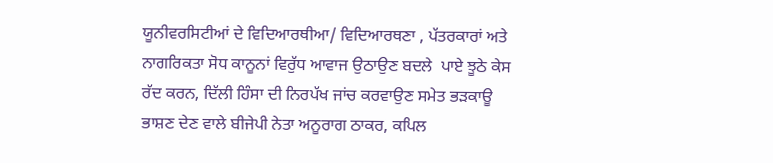ਯੂਨੀਵਰਸਿਟੀਆਂ ਦੇ ਵਿਦਿਆਰਥੀਆ/ ਵਿਦਿਆਰਥਣਾ , ਪੱਤਰਕਾਰਾਂ ਅਤੇ ਨਾਗਰਿਕਤਾ ਸੋਧ ਕਾਨੂਨਾਂ ਵਿਰੁੱਧ ਆਵਾਜ ਉਠਾਉਣ ਬਦਲੇ  ਪਾਏ ਝੂਠੇ ਕੇਸ ਰੱਦ ਕਰਨ, ਦਿੱਲੀ ਹਿੰਸਾ ਦੀ ਨਿਰਪੱਖ ਜਾਂਚ ਕਰਵਾਉਣ ਸਮੇਤ ਭੜਕਾਊ ਭਾਸ਼ਣ ਦੇਣ ਵਾਲੇ ਬੀਜੇਪੀ ਨੇਤਾ ਅਨੂਰਾਗ ਠਾਕਰ, ਕਪਿਲ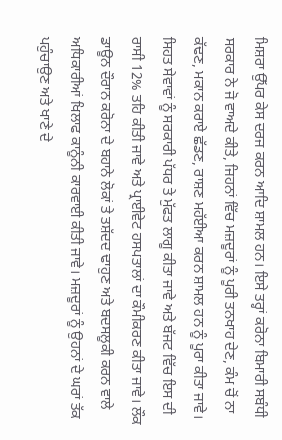ਮਿਸ਼ਰਾ ਉੱਪਰ ਕੇਸ ਦਰਜ ਕਰਨ ਆਦਿ ਸ਼ਾਮਲ ਹਨ। ਇਸੇ ਤਰ੍ਹਾਂ ਕਰੋਨਾ ਬਿਮਾਰੀ ਸਬੰਧੀ ਸਰਕਾਰ ਨੇ ਜੋ ਵਾਅਦੇ ਕੀਤੇ, ਜਿਹਨਾਂ ਵਿੱਚ ਮਜ਼ਦੂਰਾਂ ਨੂੰ ਪੂਰੀ ਤਨਖਾਹ ਦੇਣ, ਕੰਮ ਚੋਂ ਨਾ ਕੱਢਣ, ਮਕਾਨ ਕਰਾਏ ਛੱਡਣ, ਰਾਸ਼ਣ ਮਹੱਈਆ ਕਰਨ ਸ਼ਾਮਲ ਹਨ ਨੂੰ ਪੂਰਾ ਕੀਤਾ ਜਾਵੇ। ਸਿਹਤ ਸੇਵਾਵਾਂ ਨੂੰ ਸਰਕਾਰੀ ਪੱਧਰ ਤੇ ਮੁੱਫਤ ਲਾਗੂ ਕੀਤਾ ਜਾਵੇ ਅਤੇ ਬੱਜਟ ਵਿੱਚ ਇਸ ਦੀ ਰਾਸੀ 12% ਤਹਿ ਕੀਤੀ ਜਾਵੇ ਅਤੇ ਪ੍ਰਾਈਵੇਟ ਹਸਪਤਾਲਾਂ ਦਾ ਕੌਮੀਕਰਣ ਕੀਤਾ ਜਾਵੇ। ਲੌਕ ਡਾਊਨ ਦੌਰਾਨ ਕਰੋਨਾ ਦੇ ਬਹਾਨੇ ਲੋਕਾਂ ਤੇ ਤਸ਼ੱਦਦ ਢਾਹੁਣ ਅਤੇ ਬਦਸਲੂਕੀ ਕਰਨ ਵਾਲੇ ਅਧਿਕਾਰੀਆਂ ਖਿਲਾਫ ਕਾਨੂੰਨੀ ਕਾਰਵਾਈ ਕੀਤੀ ਜਾਵੇ। ਮਜ਼ਦੂਰਾਂ ਨੂੰ ਉਹਨਾਂ ਦੇ ਘਰਾਂ ਤੱਕ ਪਹੁੰਚਾਉਣ ਅਤੇ ਖਾਣੇ ਦੇ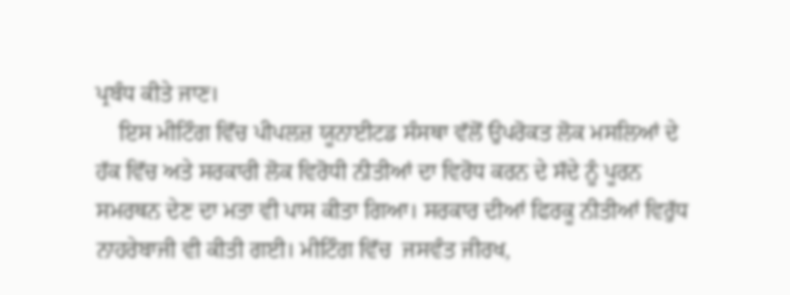ਪ੍ਰਬੰਧ ਕੀਤੇ ਜਾਣ।
    ਇਸ ਮੀਟਿੰਗ ਵਿੱਚ ਪੀਪਲਜ਼ ਯੂਨਾਈਟਡ ਸੰਸਥਾ ਵੱਲੋਂ ਉਪਰੋਕਤ ਲੋਕ ਮਸਲਿਆਂ ਦੇ ਹੱਕ ਵਿੱਚ ਅਤੇ ਸਰਕਾਰੀ ਲੋਕ ਵਿਰੋਧੀ ਨੀਤੀਆਂ ਦਾ ਵਿਰੋਧ ਕਰਨ ਦੇ ਸੱਦੇ ਨੂੰ ਪੂਰਨ ਸਮਰਥਨ ਦੇਣ ਦਾ ਮਤਾ ਵੀ ਪਾਸ ਕੀਤਾ ਗਿਆ। ਸਰਕਾਰ ਦੀਆਂ ਫਿਰਕੂ ਨੀਤੀਆਂ ਵਿਰੁੱਧ ਨਾਹਰੇਬਾਜੀ ਵੀ ਕੀਤੀ ਗਈ। ਮੀਟਿੰਗ ਵਿੱਚ  ਜਸਵੰਤ ਜੀਰਖ,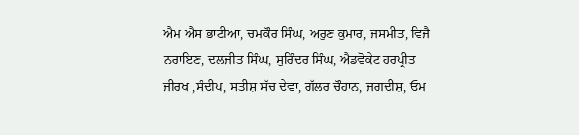ਐਮ ਐਸ ਭਾਟੀਆ, ਚਮਕੌਰ ਸਿੰਘ, ਅਰੁਣ ਕੁਮਾਰ, ਜਸਮੀਤ, ਵਿਜੈ ਨਰਾਇਣ, ਦਲਜੀਤ ਸਿੰਘ, ਸੁਰਿੰਦਰ ਸਿੰਘ, ਐਡਵੋਕੇਟ ਹਰਪ੍ਰੀਤ ਜੀਰਖ ,ਸੰਦੀਪ, ਸਤੀਸ਼ ਸੱਚ ਦੇਵਾ, ਗੱਲਰ ਚੌਹਾਨ, ਜਗਦੀਸ਼, ਓਮ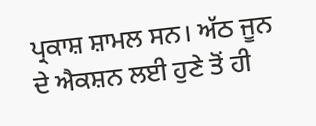ਪ੍ਰਕਾਸ਼ ਸ਼ਾਮਲ ਸਨ। ਅੱਠ ਜੂਨ ਦੇ ਐਕਸ਼ਨ ਲਈ ਹੁਣੇ ਤੋਂ ਹੀ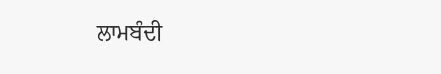ਲਾਮਬੰਦੀ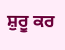ਸ਼ੁਰੂ ਕਰ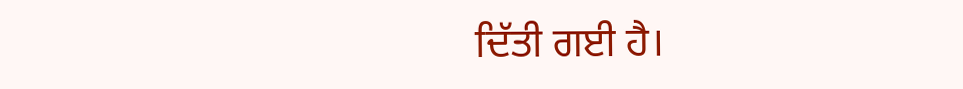ਦਿੱਤੀ ਗਈ ਹੈ।